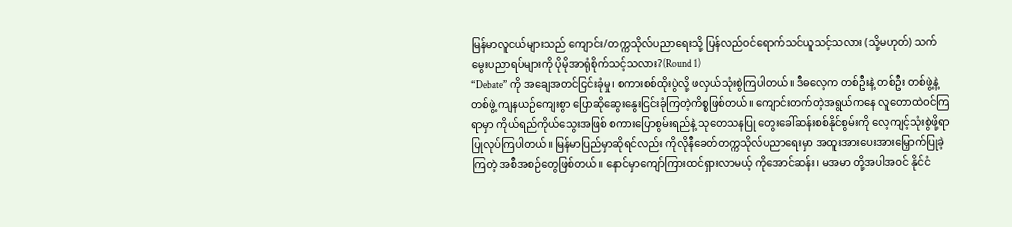မြန်မာလူငယ်များသည် ကျောင်း/တက္ကသိုလ်ပညာရေးသို့ ပြန်လည်ဝင်ရောက်သင်ယူသင့်သလား (သို့မဟုတ်) သက်မွေးပညာရပ်များကို ပိုမိုအာရုံစိုက်သင့်သလား?(Round 1)
“Debate” ကို အချေအတင်ငြင်းခုံမှု၊ စကားစစ်ထိုးပွဲလို့ ဖလှယ်သုံးစွဲကြပါတယ်။ ဒီဓလေ့က တစ်ဦးနဲ့ တစ်ဦး တစ်ဖွဲ့နဲ့တစ်ဖွဲ့ ကျနယဉ်ကျေးစွာ ပြောဆိုဆွေးနွေးငြင်းခုံကြတဲ့ကိစ္စဖြစ်တယ်။ ကျောင်းတက်တဲ့အရွယ်ကနေ လူတောထဲဝင်ကြရာမှာ ကိုယ်ရည်ကိုယ်သွေးအဖြစ် စကားပြောစွမ်းရည်နဲ့ သုတေသနပြု တွေးခေါ်ဆန်းစစ်နိုင်စွမ်းကို လေ့ကျင့်သုံးစွဲဖို့ရာ ပြုလုပ်ကြပါတယ်။ မြန်မာပြည်မှာဆိုရင်လည်း ကိုလိုနီခေတ်တက္ကသိုလ်ပညာရေးမှာ အထူးအားပေးအားမြှောက်ပြုခဲ့ကြတဲ့ အစီအစဉ်တွေဖြစ်တယ်။ နောင်မှာကျော်ကြားထင်ရှားလာမယ့် ကိုအောင်ဆန်း၊ မအမာ တို့အပါအဝင် နိုင်ငံ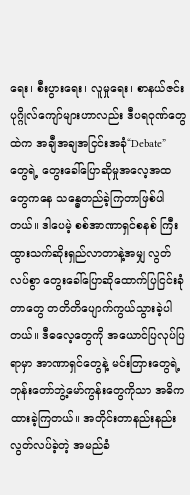ရေး၊ စီးပွားရေး၊ လူမှုရေး၊ စာနယ်ဇင်းပုဂ္ဂိုလ်ကျော်များဟာလည်း ဒီပရဝုဏ်တွေထဲက အချီအချအငြင်းအခုံ“Debate” တွေရဲ့ တွေးခေါ်ပြောဆိုမှုအလေ့အထတွေကနေ သန္ဓေတည်ခဲ့ကြတာဖြစ်ပါတယ်။ ဒါပေမဲ့ စစ်အာဏာရှင်စနစ် ကြီးထွားသက်ဆိုးရှည်လာတာနဲ့အမျှ လွတ်လပ်စွာ တွေးခေါ်ပြောဆိုထောက်ပြငြင်းခုံတာတွေ တတိတိပျောက်ကွယ်သွားခဲ့ပါတယ်။ ဒီဓလေ့တွေကို အယောင်ပြလုပ်ပြရာမှာ အာဏာရှင်တွေနဲ့ မင်းတြားတွေရဲ့ ဘုန်းတော်ဘွဲ့မော်ကွန်းတွေကိုသာ အဓိကထားခဲ့ကြတယ်။ အတိုင်းတာနည်းနည်းလွတ်လပ်ခဲ့တဲ့ အမည်ခံ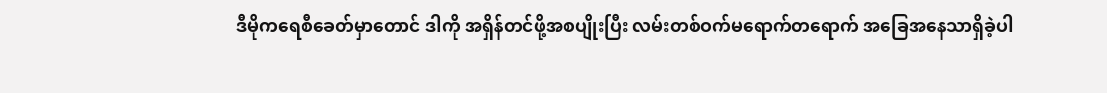ဒီမိုကရေစီခေတ်မှာတောင် ဒါကို အရှိန်တင်ဖို့အစပျိုးပြီး လမ်းတစ်ဝက်မရောက်တရောက် အခြေအနေသာရှိခဲ့ပါ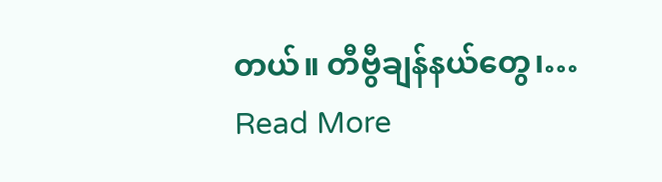တယ်။ တီဗွီချန်နယ်တွေ၊…
Read More